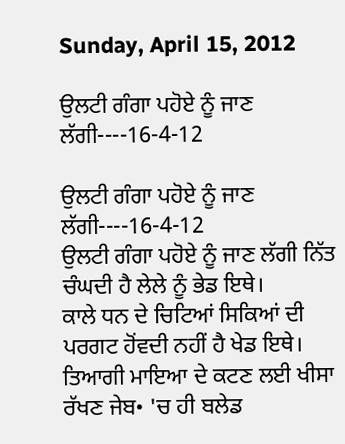Sunday, April 15, 2012

ਉਲਟੀ ਗੰਗਾ ਪਹੋਏ ਨੂੰ ਜਾਣ ਲੱਗੀ----16-4-12

ਉਲਟੀ ਗੰਗਾ ਪਹੋਏ ਨੂੰ ਜਾਣ ਲੱਗੀ----16-4-12
ਉਲਟੀ ਗੰਗਾ ਪਹੋਏ ਨੂੰ ਜਾਣ ਲੱਗੀ ਨਿੱਤ ਚੰਘਦੀ ਹੈ ਲੇਲੇ ਨੂੰ ਭੇਡ ਇਥੇ।
ਕਾਲੇ ਧਨ ਦੇ ਚਿਟਿਆਂ ਸਿਕਿਆਂ ਦੀ ਪਰਗਟ ਹੋਂਵਦੀ ਨਹੀਂ ਹੈ ਖੇਡ ਇਥੇ।
ਤਿਆਗੀ ਮਾਇਆ ਦੇ ਕਟਣ ਲਈ ਖੀਸਾ ਰੱਖਣ ਜੇਬ• 'ਚ ਹੀ ਬਲੇਡ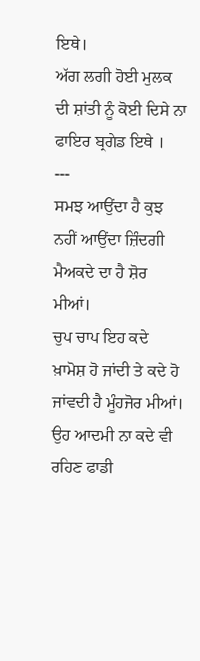ਇਥੇ।
ਅੱਗ ਲਗੀ ਹੋਈ ਮੁਲਕ ਦੀ ਸ਼ਾਂਤੀ ਨੂੰ ਕੋਈ ਦਿਸੇ ਨਾ ਫਾਇਰ ਬ੍ਰਗੇਡ ਇਥੇ ।
---
ਸਮਝ ਆਉਂਦਾ ਹੈ ਕੁਝ ਨਹੀਂ ਆਉਂਦਾ ਜ਼ਿੰਦਗੀ ਮੈਅਕਦੇ ਦਾ ਹੈ ਸ਼ੋਰ ਮੀਆਂ।
ਚੁਪ ਚਾਪ ਇਹ ਕਦੇ ਖ਼ਾਮੋਸ਼ ਹੋ ਜਾਂਦੀ ਤੇ ਕਦੇ ਹੋ ਜਾਂਵਦੀ ਹੈ ਮੂੰਹਜੋਰ ਮੀਆਂ।
ਉਹ ਆਦਮੀ ਨਾ ਕਦੇ ਵੀ ਰਹਿਣ ਫਾਡੀ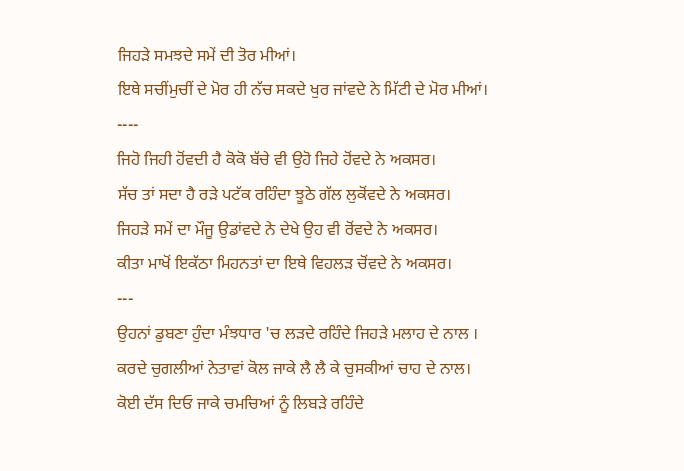ਜਿਹੜੇ ਸਮਝਦੇ ਸਮੇਂ ਦੀ ਤੋਰ ਮੀਆਂ।
ਇਥੇ ਸਚੀਂਮੁਚੀਂ ਦੇ ਮੋਰ ਹੀ ਨੱਚ ਸਕਦੇ ਖੁਰ ਜਾਂਵਦੇ ਨੇ ਮਿੱਟੀ ਦੇ ਮੋਰ ਮੀਆਂ।
----
ਜਿਹੋ ਜਿਹੀ ਹੋਂਵਦੀ ਹੈ ਕੋਕੋ ਬੱਚੇ ਵੀ ਉਹੋ ਜਿਹੇ ਹੋਂਵਦੇ ਨੇ ਅਕਸਰ।
ਸੱਚ ਤਾਂ ਸਦਾ ਹੈ ਰੜੇ ਪਟੱਕ ਰਹਿੰਦਾ ਝੂਠੇ ਗੱਲ ਲੁਕੋਂਵਦੇ ਨੇ ਅਕਸਰ।
ਜਿਹੜੇ ਸਮੇਂ ਦਾ ਮੌਜੂ ਉਡਾਂਵਦੇ ਨੇ ਦੇਖੇ ਉਹ ਵੀ ਰੋਂਵਦੇ ਨੇ ਅਕਸਰ।
ਕੀਤਾ ਮਾਖੋਂ ਇਕੱਠਾ ਮਿਹਨਤਾਂ ਦਾ ਇਥੇ ਵਿਹਲੜ ਚੋਂਵਦੇ ਨੇ ਅਕਸਰ।
---
ਉਹਨਾਂ ਡੁਬਣਾ ਹੁੰਦਾ ਮੰਝਧਾਰ 'ਚ ਲੜਦੇ ਰਹਿੰਦੇ ਜਿਹੜੇ ਮਲਾਹ ਦੇ ਨਾਲ ।
ਕਰਦੇ ਚੁਗਲੀਆਂ ਨੇਤਾਵਾਂ ਕੋਲ ਜਾਕੇ ਲੈ ਲੈ ਕੇ ਚੁਸਕੀਆਂ ਚਾਹ ਦੇ ਨਾਲ।
ਕੋਈ ਦੱਸ ਦਿਓ ਜਾਕੇ ਚਮਚਿਆਂ ਨੂੰ ਲਿਬੜੇ ਰਹਿੰਦੇ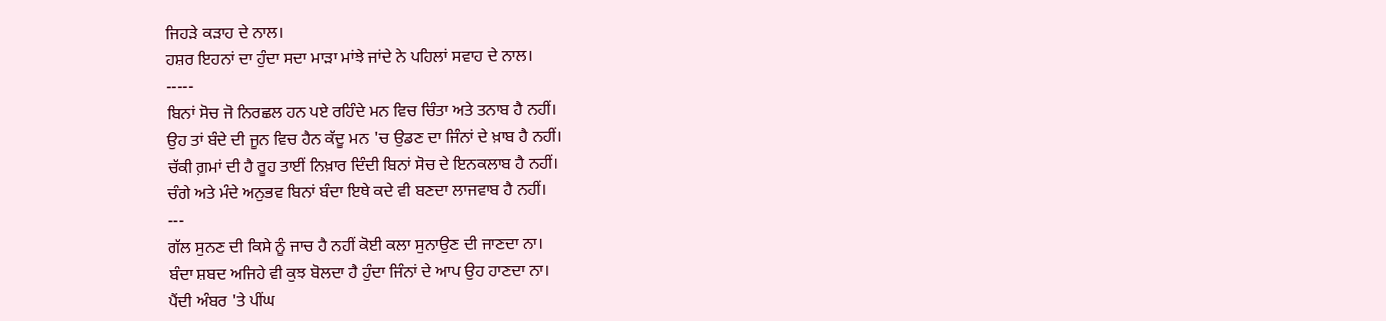ਜਿਹੜੇ ਕੜਾਹ ਦੇ ਨਾਲ।
ਹਸ਼ਰ ਇਹਨਾਂ ਦਾ ਹੁੰਦਾ ਸਦਾ ਮਾੜਾ ਮਾਂਝੇ ਜਾਂਦੇ ਨੇ ਪਹਿਲਾਂ ਸਵਾਹ ਦੇ ਨਾਲ।
-----
ਬਿਨਾਂ ਸੋਚ ਜੋ ਨਿਰਛਲ ਹਨ ਪਏ ਰਹਿੰਦੇ ਮਨ ਵਿਚ ਚਿੰਤਾ ਅਤੇ ਤਨਾਬ ਹੈ ਨਹੀਂ।
ਉਹ ਤਾਂ ਬੰਦੇ ਦੀ ਜੂਨ ਵਿਚ ਹੈਨ ਕੱਦੂ ਮਨ 'ਚ ਉਡਣ ਦਾ ਜਿੰਨਾਂ ਦੇ ਖ਼ਾਬ ਹੈ ਨਹੀਂ।
ਚੱਕੀ ਗ਼ਮਾਂ ਦੀ ਹੈ ਰੂਹ ਤਾਈਂ ਨਿਖ਼ਾਰ ਦਿੰਦੀ ਬਿਨਾਂ ਸੋਚ ਦੇ ਇਨਕਲਾਬ ਹੈ ਨਹੀਂ।
ਚੰਗੇ ਅਤੇ ਮੰਦੇ ਅਨੁਭਵ ਬਿਨਾਂ ਬੰਦਾ ਇਥੇ ਕਦੇ ਵੀ ਬਣਦਾ ਲਾਜਵਾਬ ਹੈ ਨਹੀਂ।
---
ਗੱਲ ਸੁਨਣ ਦੀ ਕਿਸੇ ਨੂੰ ਜਾਚ ਹੈ ਨਹੀਂ ਕੋਈ ਕਲਾ ਸੁਨਾਉਣ ਦੀ ਜਾਣਦਾ ਨਾ।
ਬੰਦਾ ਸ਼ਬਦ ਅਜਿਹੇ ਵੀ ਕੁਝ ਬੋਲਦਾ ਹੈ ਹੁੰਦਾ ਜਿੰਨਾਂ ਦੇ ਆਪ ਉਹ ਹਾਣਦਾ ਨਾ।
ਪੈਂਦੀ ਅੰਬਰ 'ਤੇ ਪੀਂਘ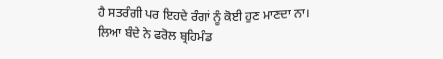ਹੈ ਸਤਰੰਗੀ ਪਰ ਇਹਦੇ ਰੰਗਾਂ ਨੂੰ ਕੋਈ ਹੁਣ ਮਾਣਦਾ ਨਾ।
ਲਿਆ ਬੰਦੇ ਨੇ ਫਰੋਲ ਬ੍ਰਹਿਮੰਡ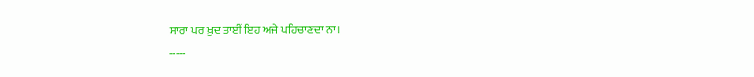ਸਾਰਾ ਪਰ ਖ਼ੁਦ ਤਾਈਂ ਇਹ ਅਜੇ ਪਹਿਚਾਣਦਾ ਨਾ।
-----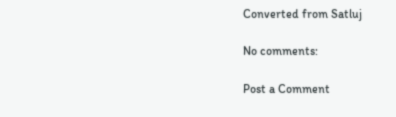Converted from Satluj

No comments:

Post a Comment